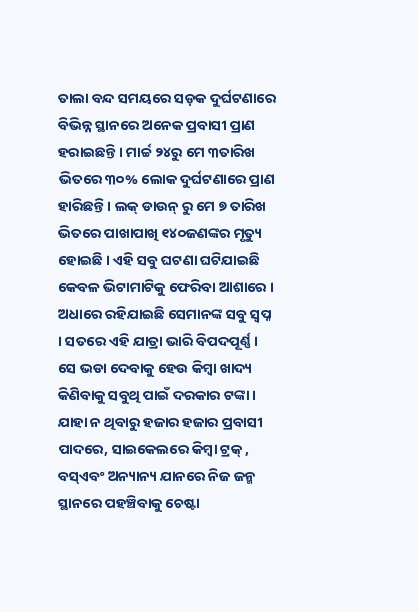ତାଲା ବନ୍ଦ ସମୟରେ ସଡ଼କ ଦୁର୍ଘଟଣାରେ ବିଭିନ୍ନ ସ୍ଥାନରେ ଅନେକ ପ୍ରବାସୀ ପ୍ରାଣ ହରାଇଛନ୍ତି । ମାର୍ଚ୍ଚ ୨୪ରୁ ମେ ୩ତାରିଖ ଭିତରେ ୩୦% ଲୋକ ଦୁର୍ଘଟଣାରେ ପ୍ରାଣ ହାରିଛନ୍ତି । ଲକ୍ ଡାଉନ୍ ରୁ ମେ ୭ ତାରିଖ ଭିତରେ ପାଖାପାଖି ୧୪୦ଜଣଙ୍କର ମୃତ୍ୟୁ ହୋଇଛି । ଏହି ସବୁ ଘଟଣା ଘଟିଯାଇଛି କେବଳ ଭିଟାମାଟିକୁ ଫେରିବା ଆଶାରେ । ଅଧାରେ ରହିଯାଇଛି ସେମାନଙ୍କ ସବୁ ସ୍ବପ୍ନ । ସତରେ ଏହି ଯାତ୍ରା ଭାରି ବିପଦପୂର୍ଣ୍ଣ । ସେ ଭଡା ଦେବାକୁ ହେଉ କିମ୍ବା ଖାଦ୍ୟ କିଣିବାକୁ ସବୁଥି ପାଇଁ ଦରକାର ଟଙ୍କା । ଯାହା ନ ଥିବାରୁ ହଜାର ହଜାର ପ୍ରବାସୀ ପାଦରେ, ସାଇକେଲରେ କିମ୍ବା ଟ୍ରକ୍ , ବସ୍ଏବଂ ଅନ୍ୟାନ୍ୟ ଯାନରେ ନିଜ ଜନ୍ମ ସ୍ଥାନରେ ପହଞ୍ଚିବାକୁ ଚେଷ୍ଟା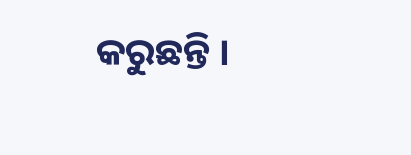କରୁଛନ୍ତି ।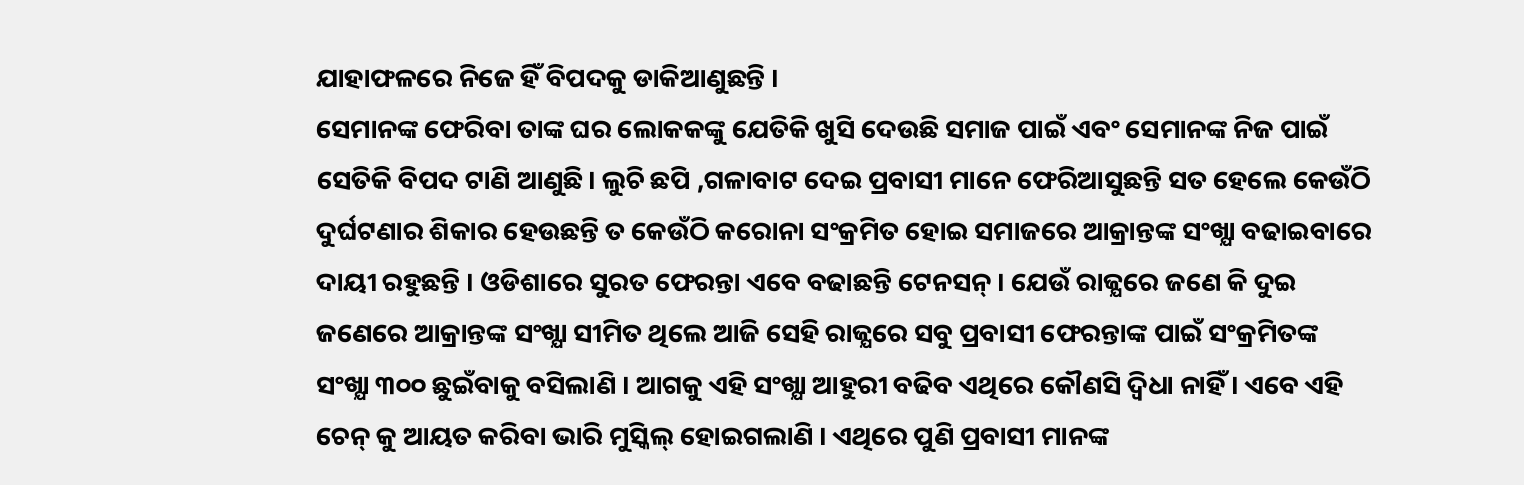ଯାହାଫଳରେ ନିଜେ ହିଁ ବିପଦକୁ ଡାକିଆଣୁଛନ୍ତି ।
ସେମାନଙ୍କ ଫେରିବା ତାଙ୍କ ଘର ଲୋକକଙ୍କୁ ଯେତିକି ଖୁସି ଦେଉଛି ସମାଜ ପାଇଁ ଏବଂ ସେମାନଙ୍କ ନିଜ ପାଇଁ ସେତିକି ବିପଦ ଟାଣି ଆଣୁଛି। ଲୁଚି ଛପି ,ଗଳାବାଟ ଦେଇ ପ୍ରବାସୀ ମାନେ ଫେରିଆସୁଛନ୍ତି ସତ ହେଲେ କେଉଁଠି ଦୁର୍ଘଟଣାର ଶିକାର ହେଉଛନ୍ତି ତ କେଉଁଠି କରୋନା ସଂକ୍ରମିତ ହୋଇ ସମାଜରେ ଆକ୍ରାନ୍ତଙ୍କ ସଂଖ୍ଯା ବଢାଇବାରେ ଦାୟୀ ରହୁଛନ୍ତି । ଓଡିଶାରେ ସୁରତ ଫେରନ୍ତା ଏବେ ବଢାଛନ୍ତି ଟେନସନ୍ । ଯେଉଁ ରାଜ୍ଯରେ ଜଣେ କି ଦୁଇ ଜଣେରେ ଆକ୍ରାନ୍ତଙ୍କ ସଂଖ୍ଯା ସୀମିତ ଥିଲେ ଆଜି ସେହି ରାଜ୍ଯରେ ସବୁ ପ୍ରବାସୀ ଫେରନ୍ତାଙ୍କ ପାଇଁ ସଂକ୍ରମିତଙ୍କ ସଂଖ୍ଯା ୩୦୦ ଛୁଇଁବାକୁ ବସିଲାଣି । ଆଗକୁ ଏହି ସଂଖ୍ଯା ଆହୁରୀ ବଢିବ ଏଥିରେ କୌଣସି ଦ୍ବିଧା ନାହିଁ । ଏବେ ଏହି ଚେନ୍ କୁ ଆୟତ କରିବା ଭାରି ମୁସ୍କିଲ୍ ହୋଇଗଲାଣି । ଏଥିରେ ପୁଣି ପ୍ରବାସୀ ମାନଙ୍କ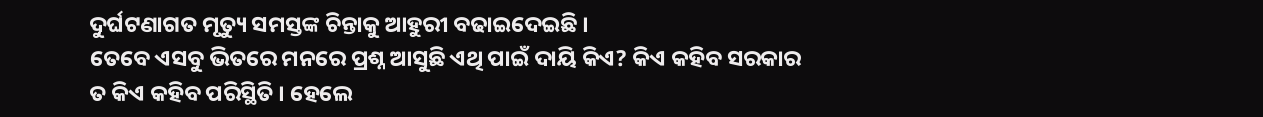ଦୁର୍ଘଟଣାଗତ ମୃତ୍ୟୁ ସମସ୍ତଙ୍କ ଚିନ୍ତାକୁ ଆହୁରୀ ବଢାଇଦେଇଛି ।
ତେବେ ଏସବୁ ଭିତରେ ମନରେ ପ୍ରଶ୍ନ ଆସୁଛି ଏଥି ପାଇଁ ଦାୟି କିଏ? କିଏ କହିବ ସରକାର ତ କିଏ କହିବ ପରିସ୍ଥିତି । ହେଲେ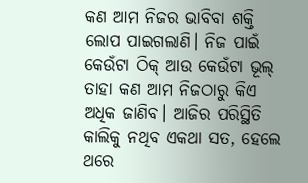କଣ ଆମ ନିଜର ଭାବିବା ଶକ୍ତି ଲୋପ ପାଇଗଲାଣି। ନିଜ ପାଇଁ କେଉଁଟା ଠିକ୍ ଆଉ କେଉଁଟା ଭୂଲ୍ ତାହା କଣ ଆମ ନିଜଠାରୁ କିଏ ଅଧିକ ଜାଣିବ। ଆଜିର ପରିସ୍ଥିତି କାଲିକୁ ନଥିବ ଏକଥା ସତ, ହେଲେ ଥରେ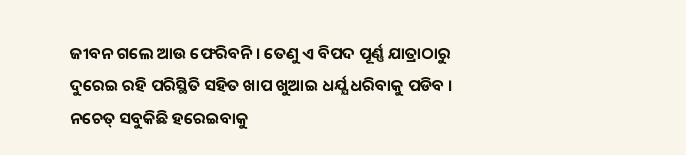ଜୀବନ ଗଲେ ଆଉ ଫେରିବନି । ତେଣୁ ଏ ବିପଦ ପୂର୍ଣ୍ଣ ଯାତ୍ରାଠାରୁ ଦୁରେଇ ରହି ପରିସ୍ଥିତି ସହିତ ଖାପ ଖୁଆଇ ଧର୍ଯ୍ଯ ଧରିବାକୁ ପଡିବ । ନଚେତ୍ ସବୁକିଛି ହରେଇବାକୁ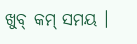ଖୁବ୍ କମ୍ ସମୟ ।